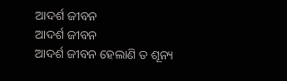ଆଦର୍ଶ ଜୀବନ
ଆଦର୍ଶ ଜୀବନ
ଆଦର୍ଶ ଜୀବନ ହେଲାଣି ତ ଶୂନ୍ୟ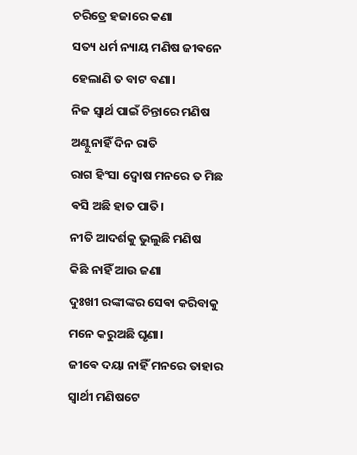ଚରିତ୍ରେ ହଜାରେ କଣା
ସତ୍ୟ ଧର୍ମ ନ୍ୟାୟ ମଣିଷ ଜୀଵନେ
ହେଲାଣି ତ ବାଟ ବଣା।
ନିଜ ସ୍ଵାର୍ଥ ପାଇଁ ଚିନ୍ତାରେ ମଣିଷ
ଅଣ୍ଟୁନାହିଁ ଦିନ ରାତି
ରାଗ ହିଂସା ଦ୍ଵୋଷ ମନରେ ତ ମିଛ
ଵସି ଅଛି ହାତ ପାତି।
ନୀତି ଆଦର୍ଶକୁ ଭୁଲୁଛି ମଣିଷ
କିଛି ନାହିଁ ଆଉ ଜଣା
ଦୁଃଖୀ ରଙ୍କୀଙ୍କର ସେଵା କରିବାକୁ
ମନେ କରୁଅଛି ଘୃଣା।
ଜୀଵେ ଦୟା ନାହିଁ ମନରେ ତାହାର
ସ୍ଵାର୍ଥୀ ମଣିଷଟେ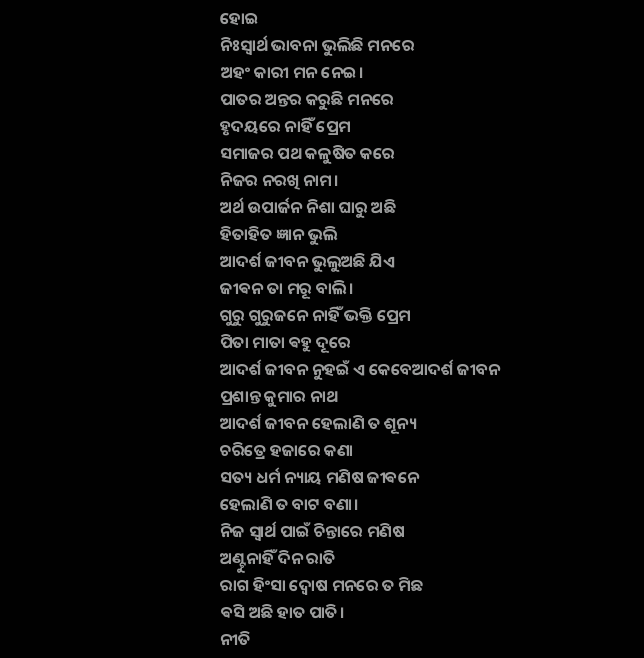ହୋଇ
ନିଃସ୍ଵାର୍ଥ ଭାବନା ଭୁଲିଛି ମନରେ
ଅହଂ କାରୀ ମନ ନେଇ।
ପାତର ଅନ୍ତର କରୁଛି ମନରେ
ହୃଦୟରେ ନାହିଁ ପ୍ରେମ
ସମାଜର ପଥ କଳୁଷିତ କରେ
ନିଜର ନରଖି ନାମ।
ଅର୍ଥ ଉପାର୍ଜନ ନିଶା ଘାରୁ ଅଛି
ହିତାହିତ ଜ୍ଞାନ ଭୁଲି
ଆଦର୍ଶ ଜୀବନ ଭୁଲୁଅଛି ଯିଏ
ଜୀଵନ ତା ମରୂ ବାଲି।
ଗୁରୁ ଗୁରୁଜନେ ନାହିଁ ଭକ୍ତି ପ୍ରେମ
ପିତା ମାତା ଵହୁ ଦୂରେ
ଆଦର୍ଶ ଜୀବନ ନୁହଇଁ ଏ କେବେଆଦର୍ଶ ଜୀବନ
ପ୍ରଶାନ୍ତ କୁମାର ନାଥ
ଆଦର୍ଶ ଜୀବନ ହେଲାଣି ତ ଶୂନ୍ୟ
ଚରିତ୍ରେ ହଜାରେ କଣା
ସତ୍ୟ ଧର୍ମ ନ୍ୟାୟ ମଣିଷ ଜୀଵନେ
ହେଲାଣି ତ ବାଟ ବଣା।
ନିଜ ସ୍ଵାର୍ଥ ପାଇଁ ଚିନ୍ତାରେ ମଣିଷ
ଅଣ୍ଟୁନାହିଁ ଦିନ ରାତି
ରାଗ ହିଂସା ଦ୍ଵୋଷ ମନରେ ତ ମିଛ
ଵସି ଅଛି ହାତ ପାତି।
ନୀତି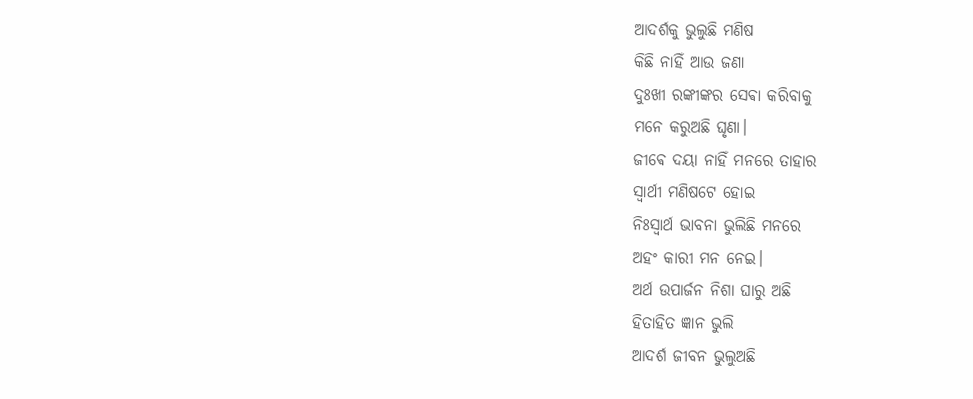ଆଦର୍ଶକୁ ଭୁଲୁଛି ମଣିଷ
କିଛି ନାହିଁ ଆଉ ଜଣା
ଦୁଃଖୀ ରଙ୍କୀଙ୍କର ସେଵା କରିବାକୁ
ମନେ କରୁଅଛି ଘୃଣା।
ଜୀଵେ ଦୟା ନାହିଁ ମନରେ ତାହାର
ସ୍ଵାର୍ଥୀ ମଣିଷଟେ ହୋଇ
ନିଃସ୍ଵାର୍ଥ ଭାବନା ଭୁଲିଛି ମନରେ
ଅହଂ କାରୀ ମନ ନେଇ।
ଅର୍ଥ ଉପାର୍ଜନ ନିଶା ଘାରୁ ଅଛି
ହିତାହିତ ଜ୍ଞାନ ଭୁଲି
ଆଦର୍ଶ ଜୀବନ ଭୁଲୁଅଛି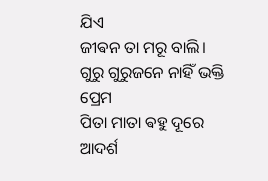ଯିଏ
ଜୀଵନ ତା ମରୂ ବାଲି।
ଗୁରୁ ଗୁରୁଜନେ ନାହିଁ ଭକ୍ତି ପ୍ରେମ
ପିତା ମାତା ଵହୁ ଦୂରେ
ଆଦର୍ଶ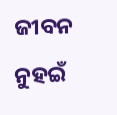ଜୀବନ ନୁହଇଁ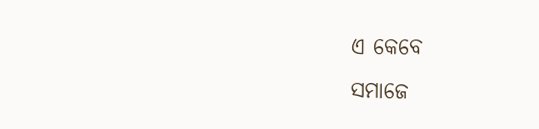ଏ କେବେ
ସମାଜେ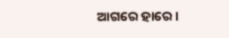ଆଗରେ ହାରେ ।